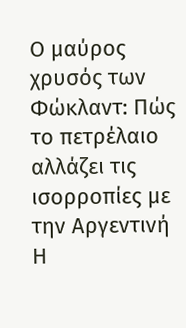Ο μαύρος χρυσός των Φώκλαντ: Πώς το πετρέλαιο αλλάζει τις ισορροπίες με την Αργεντινή
Η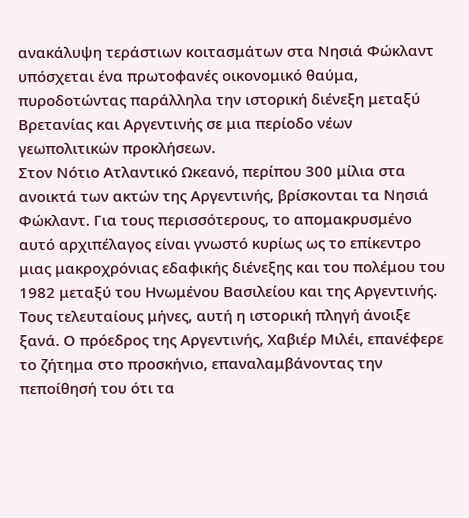ανακάλυψη τεράστιων κοιτασμάτων στα Νησιά Φώκλαντ υπόσχεται ένα πρωτοφανές οικονομικό θαύμα, πυροδοτώντας παράλληλα την ιστορική διένεξη μεταξύ Βρετανίας και Αργεντινής σε μια περίοδο νέων γεωπολιτικών προκλήσεων.
Στον Νότιο Ατλαντικό Ωκεανό, περίπου 300 μίλια στα ανοικτά των ακτών της Αργεντινής, βρίσκονται τα Νησιά Φώκλαντ. Για τους περισσότερους, το απομακρυσμένο αυτό αρχιπέλαγος είναι γνωστό κυρίως ως το επίκεντρο μιας μακροχρόνιας εδαφικής διένεξης και του πολέμου του 1982 μεταξύ του Ηνωμένου Βασιλείου και της Αργεντινής. Τους τελευταίους μήνες, αυτή η ιστορική πληγή άνοιξε ξανά. Ο πρόεδρος της Αργεντινής, Χαβιέρ Μιλέι, επανέφερε το ζήτημα στο προσκήνιο, επαναλαμβάνοντας την πεποίθησή του ότι τα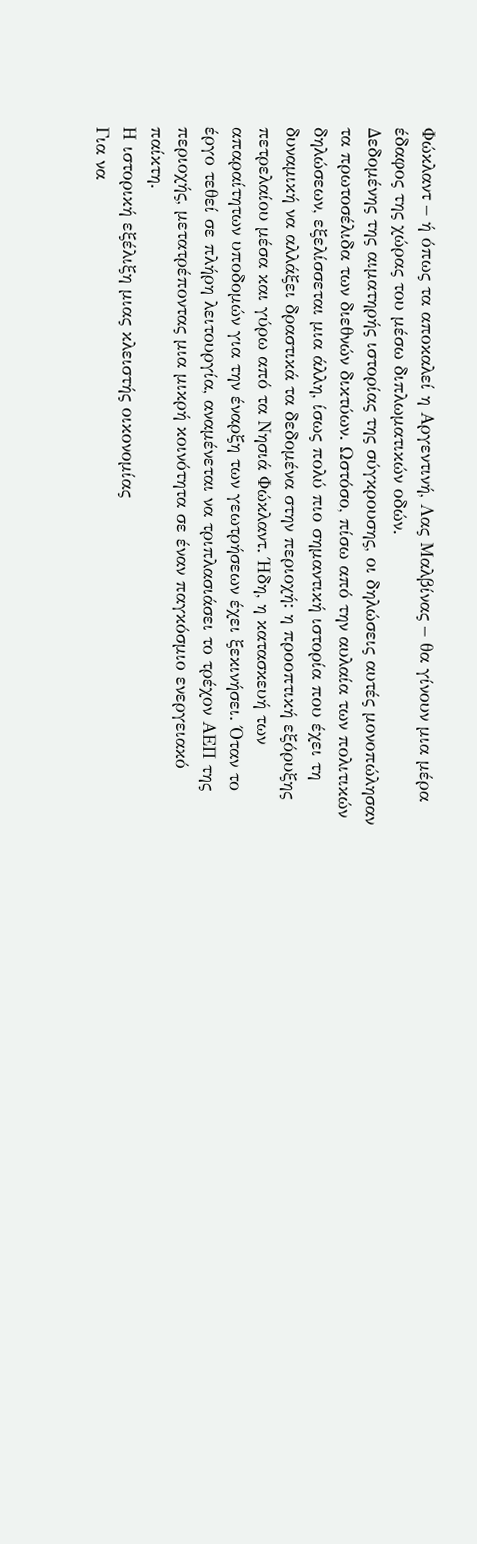Φώκλαντ – ή όπως τα αποκαλεί η Αργεντινή, Λας Μαλβίνας – θα γίνουν μια μέρα έδαφος της χώρας του μέσω διπλωματικών οδών.
Δεδομένης της αιματηρής ιστορίας της σύγκρουσης, οι δηλώσεις αυτές μονοπώλησαν τα πρωτοσέλιδα των διεθνών δικτύων. Ωστόσο, πίσω από την αυλαία των πολιτικών δηλώσεων, εξελίσσεται μια άλλη, ίσως πολύ πιο σημαντική ιστορία που έχει τη δυναμική να αλλάξει δραστικά τα δεδομένα στην περιοχή: η προοπτική εξόρυξης πετρελαίου μέσα και γύρω από τα Νησιά Φώκλαντ. Ήδη, η κατασκευή των απαραίτητων υποδομών για την έναρξη των γεωτρήσεων έχει ξεκινήσει. Όταν το έργο τεθεί σε πλήρη λειτουργία, αναμένεται να τριπλασιάσει το τρέχον ΑΕΠ της περιοχής, μετατρέποντας μια μικρή κοινότητα σε έναν παγκόσμιο ενεργειακό παίκτη.
Η ιστορική εξέλιξη μιας κλειστής οικονομίας
Για να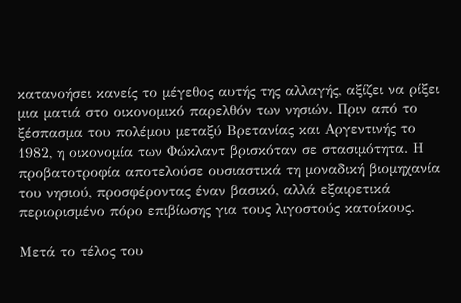κατανοήσει κανείς το μέγεθος αυτής της αλλαγής, αξίζει να ρίξει μια ματιά στο οικονομικό παρελθόν των νησιών. Πριν από το ξέσπασμα του πολέμου μεταξύ Βρετανίας και Αργεντινής το 1982, η οικονομία των Φώκλαντ βρισκόταν σε στασιμότητα. Η προβατοτροφία αποτελούσε ουσιαστικά τη μοναδική βιομηχανία του νησιού, προσφέροντας έναν βασικό, αλλά εξαιρετικά περιορισμένο πόρο επιβίωσης για τους λιγοστούς κατοίκους.

Μετά το τέλος του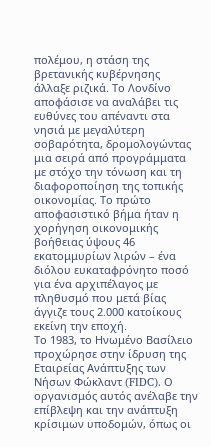πολέμου, η στάση της βρετανικής κυβέρνησης άλλαξε ριζικά. Το Λονδίνο αποφάσισε να αναλάβει τις ευθύνες του απέναντι στα νησιά με μεγαλύτερη σοβαρότητα, δρομολογώντας μια σειρά από προγράμματα με στόχο την τόνωση και τη διαφοροποίηση της τοπικής οικονομίας. Το πρώτο αποφασιστικό βήμα ήταν η χορήγηση οικονομικής βοήθειας ύψους 46 εκατομμυρίων λιρών – ένα διόλου ευκαταφρόνητο ποσό για ένα αρχιπέλαγος με πληθυσμό που μετά βίας άγγιζε τους 2.000 κατοίκους εκείνη την εποχή.
Το 1983, το Ηνωμένο Βασίλειο προχώρησε στην ίδρυση της Εταιρείας Ανάπτυξης των Νήσων Φώκλαντ (FIDC). Ο οργανισμός αυτός ανέλαβε την επίβλεψη και την ανάπτυξη κρίσιμων υποδομών, όπως οι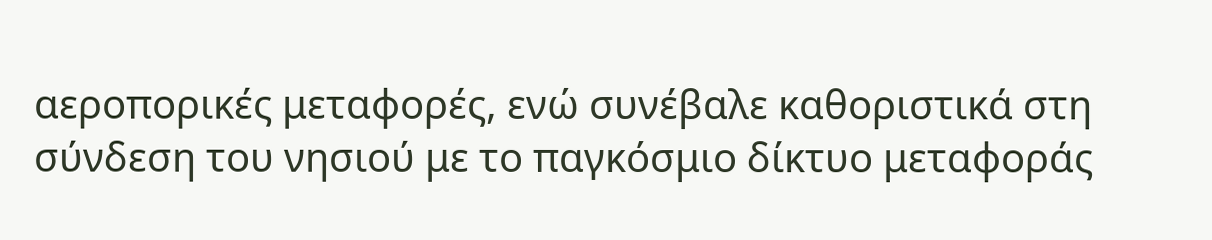αεροπορικές μεταφορές, ενώ συνέβαλε καθοριστικά στη σύνδεση του νησιού με το παγκόσμιο δίκτυο μεταφοράς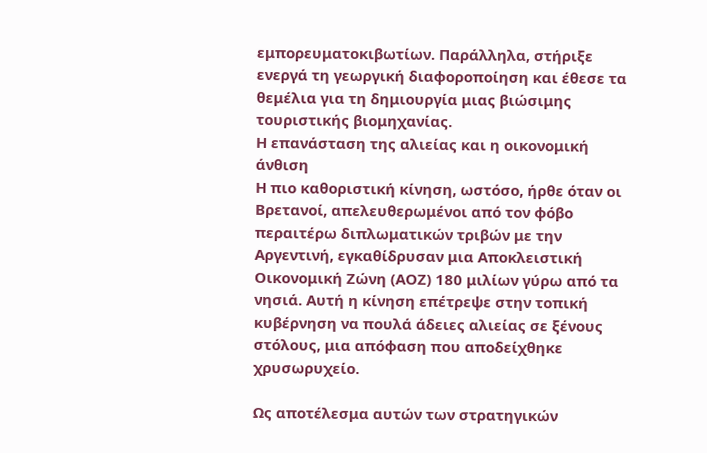εμπορευματοκιβωτίων. Παράλληλα, στήριξε ενεργά τη γεωργική διαφοροποίηση και έθεσε τα θεμέλια για τη δημιουργία μιας βιώσιμης τουριστικής βιομηχανίας.
Η επανάσταση της αλιείας και η οικονομική άνθιση
Η πιο καθοριστική κίνηση, ωστόσο, ήρθε όταν οι Βρετανοί, απελευθερωμένοι από τον φόβο περαιτέρω διπλωματικών τριβών με την Αργεντινή, εγκαθίδρυσαν μια Αποκλειστική Οικονομική Ζώνη (ΑΟΖ) 180 μιλίων γύρω από τα νησιά. Αυτή η κίνηση επέτρεψε στην τοπική κυβέρνηση να πουλά άδειες αλιείας σε ξένους στόλους, μια απόφαση που αποδείχθηκε χρυσωρυχείο.

Ως αποτέλεσμα αυτών των στρατηγικών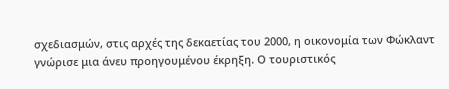σχεδιασμών, στις αρχές της δεκαετίας του 2000, η οικονομία των Φώκλαντ γνώρισε μια άνευ προηγουμένου έκρηξη. Ο τουριστικός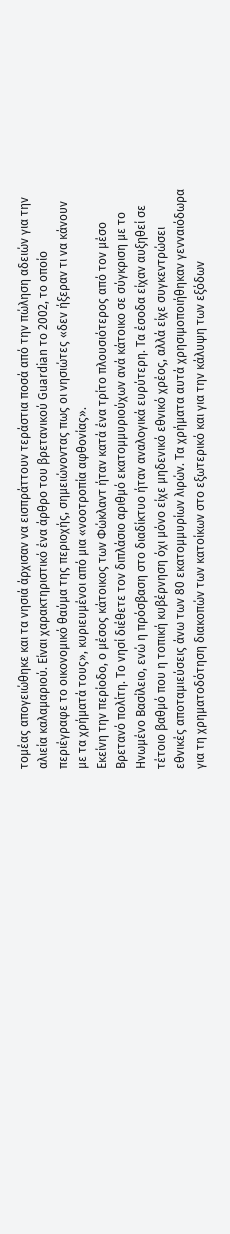τομέας απογειώθηκε και τα νησιά άρχισαν να εισπράττουν τεράστια ποσά από την πώληση αδειών για την αλιεία καλαμαριού. Είναι χαρακτηριστικό ένα άρθρο του βρετανικού Guardian το 2002, το οποίο περιέγραφε το οικονομικό θαύμα της περιοχής, σημειώνοντας πως οι νησιώτες «δεν ήξεραν τι να κάνουν με τα χρήματά τους», κυριευμένοι από μια «νοοτροπία αφθονίας».
Εκείνη την περίοδο, ο μέσος κάτοικος των Φώκλαντ ήταν κατά ένα τρίτο πλουσιότερος από τον μέσο Βρετανό πολίτη. Το νησί διέθετε τον διπλάσιο αριθμό εκατομμυριούχων ανά κάτοικο σε σύγκριση με το Ηνωμένο Βασίλειο, ενώ η πρόσβαση στο διαδίκτυο ήταν αναλογικά ευρύτερη. Τα έσοδα είχαν αυξηθεί σε τέτοιο βαθμό που η τοπική κυβέρνηση όχι μόνο είχε μηδενικό εθνικό χρέος, αλλά είχε συγκεντρώσει εθνικές αποταμιεύσεις άνω των 80 εκατομμυρίων λιρών. Τα χρήματα αυτά χρησιμοποιήθηκαν γενναιόδωρα για τη χρηματοδότηση διακοπών των κατοίκων στο εξωτερικό και για την κάλυψη των εξόδων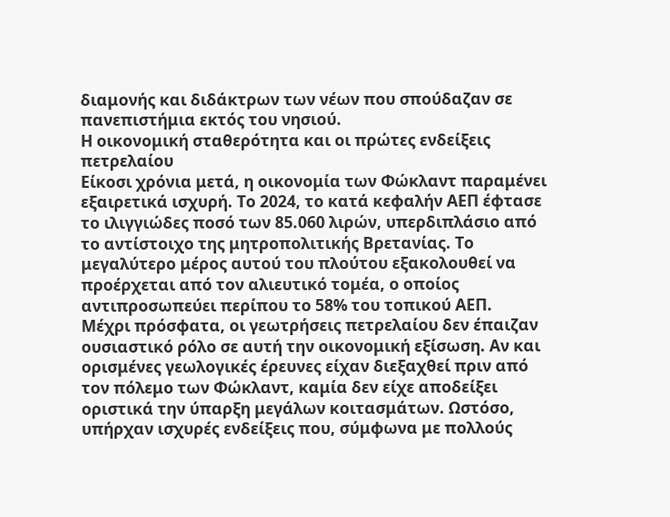διαμονής και διδάκτρων των νέων που σπούδαζαν σε πανεπιστήμια εκτός του νησιού.
Η οικονομική σταθερότητα και οι πρώτες ενδείξεις πετρελαίου
Είκοσι χρόνια μετά, η οικονομία των Φώκλαντ παραμένει εξαιρετικά ισχυρή. Το 2024, το κατά κεφαλήν ΑΕΠ έφτασε το ιλιγγιώδες ποσό των 85.060 λιρών, υπερδιπλάσιο από το αντίστοιχο της μητροπολιτικής Βρετανίας. Το μεγαλύτερο μέρος αυτού του πλούτου εξακολουθεί να προέρχεται από τον αλιευτικό τομέα, ο οποίος αντιπροσωπεύει περίπου το 58% του τοπικού ΑΕΠ.
Μέχρι πρόσφατα, οι γεωτρήσεις πετρελαίου δεν έπαιζαν ουσιαστικό ρόλο σε αυτή την οικονομική εξίσωση. Αν και ορισμένες γεωλογικές έρευνες είχαν διεξαχθεί πριν από τον πόλεμο των Φώκλαντ, καμία δεν είχε αποδείξει οριστικά την ύπαρξη μεγάλων κοιτασμάτων. Ωστόσο, υπήρχαν ισχυρές ενδείξεις που, σύμφωνα με πολλούς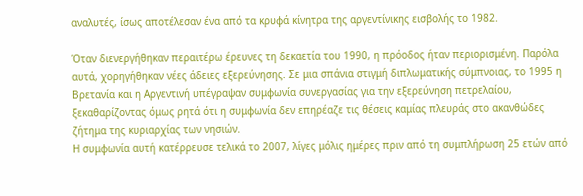αναλυτές, ίσως αποτέλεσαν ένα από τα κρυφά κίνητρα της αργεντίνικης εισβολής το 1982.

Όταν διενεργήθηκαν περαιτέρω έρευνες τη δεκαετία του 1990, η πρόοδος ήταν περιορισμένη. Παρόλα αυτά, χορηγήθηκαν νέες άδειες εξερεύνησης. Σε μια σπάνια στιγμή διπλωματικής σύμπνοιας, το 1995 η Βρετανία και η Αργεντινή υπέγραψαν συμφωνία συνεργασίας για την εξερεύνηση πετρελαίου, ξεκαθαρίζοντας όμως ρητά ότι η συμφωνία δεν επηρέαζε τις θέσεις καμίας πλευράς στο ακανθώδες ζήτημα της κυριαρχίας των νησιών.
Η συμφωνία αυτή κατέρρευσε τελικά το 2007, λίγες μόλις ημέρες πριν από τη συμπλήρωση 25 ετών από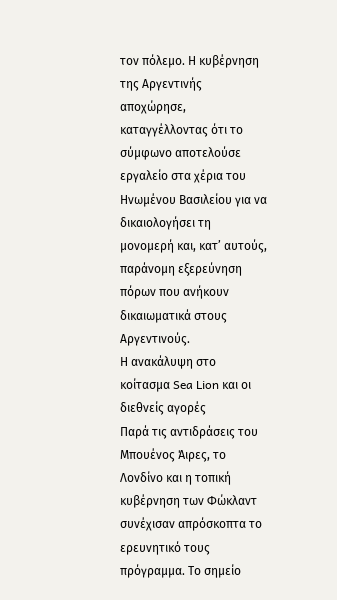τον πόλεμο. Η κυβέρνηση της Αργεντινής αποχώρησε, καταγγέλλοντας ότι το σύμφωνο αποτελούσε εργαλείο στα χέρια του Ηνωμένου Βασιλείου για να δικαιολογήσει τη μονομερή και, κατ’ αυτούς, παράνομη εξερεύνηση πόρων που ανήκουν δικαιωματικά στους Αργεντινούς.
Η ανακάλυψη στο κοίτασμα Sea Lion και οι διεθνείς αγορές
Παρά τις αντιδράσεις του Μπουένος Άιρες, το Λονδίνο και η τοπική κυβέρνηση των Φώκλαντ συνέχισαν απρόσκοπτα το ερευνητικό τους πρόγραμμα. Το σημείο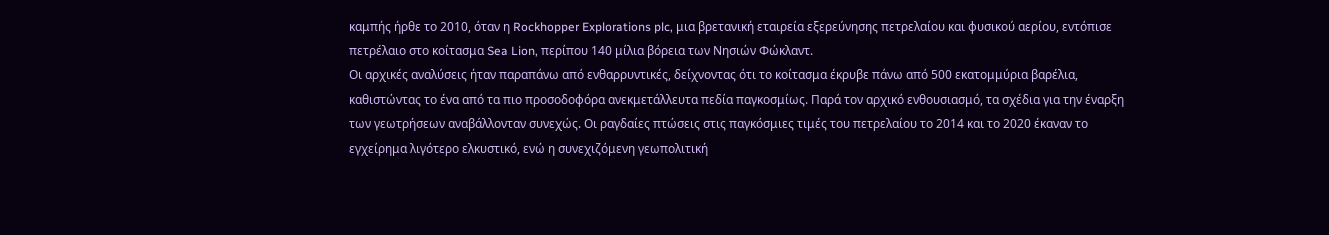καμπής ήρθε το 2010, όταν η Rockhopper Explorations plc, μια βρετανική εταιρεία εξερεύνησης πετρελαίου και φυσικού αερίου, εντόπισε πετρέλαιο στο κοίτασμα Sea Lion, περίπου 140 μίλια βόρεια των Νησιών Φώκλαντ.
Οι αρχικές αναλύσεις ήταν παραπάνω από ενθαρρυντικές, δείχνοντας ότι το κοίτασμα έκρυβε πάνω από 500 εκατομμύρια βαρέλια, καθιστώντας το ένα από τα πιο προσοδοφόρα ανεκμετάλλευτα πεδία παγκοσμίως. Παρά τον αρχικό ενθουσιασμό, τα σχέδια για την έναρξη των γεωτρήσεων αναβάλλονταν συνεχώς. Οι ραγδαίες πτώσεις στις παγκόσμιες τιμές του πετρελαίου το 2014 και το 2020 έκαναν το εγχείρημα λιγότερο ελκυστικό, ενώ η συνεχιζόμενη γεωπολιτική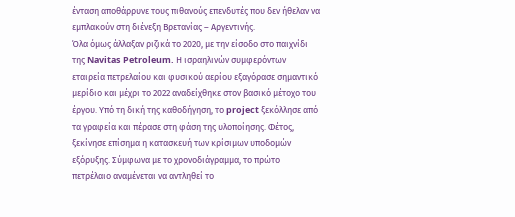ένταση αποθάρρυνε τους πιθανούς επενδυτές που δεν ήθελαν να εμπλακούν στη διένεξη Βρετανίας – Αργεντινής.
Όλα όμως άλλαξαν ριζικά το 2020, με την είσοδο στο παιχνίδι της Navitas Petroleum. Η ισραηλινών συμφερόντων εταιρεία πετρελαίου και φυσικού αερίου εξαγόρασε σημαντικό μερίδιο και μέχρι το 2022 αναδείχθηκε στον βασικό μέτοχο του έργου. Υπό τη δική της καθοδήγηση, το project ξεκόλλησε από τα γραφεία και πέρασε στη φάση της υλοποίησης. Φέτος, ξεκίνησε επίσημα η κατασκευή των κρίσιμων υποδομών εξόρυξης. Σύμφωνα με το χρονοδιάγραμμα, το πρώτο πετρέλαιο αναμένεται να αντληθεί το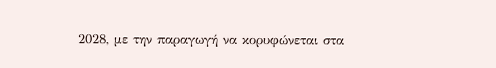2028, με την παραγωγή να κορυφώνεται στα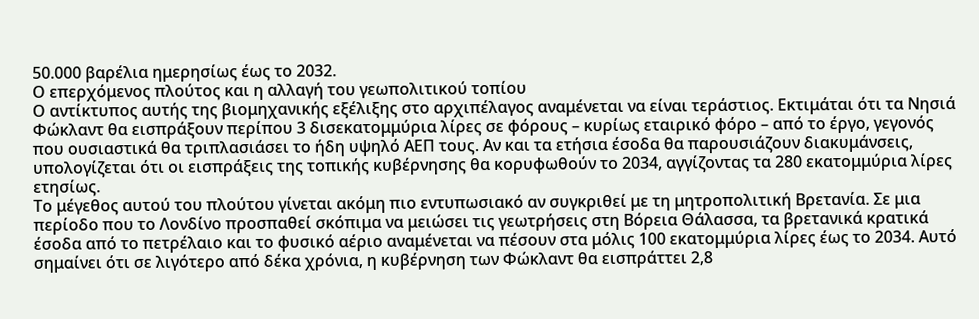50.000 βαρέλια ημερησίως έως το 2032.
Ο επερχόμενος πλούτος και η αλλαγή του γεωπολιτικού τοπίου
Ο αντίκτυπος αυτής της βιομηχανικής εξέλιξης στο αρχιπέλαγος αναμένεται να είναι τεράστιος. Εκτιμάται ότι τα Νησιά Φώκλαντ θα εισπράξουν περίπου 3 δισεκατομμύρια λίρες σε φόρους – κυρίως εταιρικό φόρο – από το έργο, γεγονός που ουσιαστικά θα τριπλασιάσει το ήδη υψηλό ΑΕΠ τους. Αν και τα ετήσια έσοδα θα παρουσιάζουν διακυμάνσεις, υπολογίζεται ότι οι εισπράξεις της τοπικής κυβέρνησης θα κορυφωθούν το 2034, αγγίζοντας τα 280 εκατομμύρια λίρες ετησίως.
Το μέγεθος αυτού του πλούτου γίνεται ακόμη πιο εντυπωσιακό αν συγκριθεί με τη μητροπολιτική Βρετανία. Σε μια περίοδο που το Λονδίνο προσπαθεί σκόπιμα να μειώσει τις γεωτρήσεις στη Βόρεια Θάλασσα, τα βρετανικά κρατικά έσοδα από το πετρέλαιο και το φυσικό αέριο αναμένεται να πέσουν στα μόλις 100 εκατομμύρια λίρες έως το 2034. Αυτό σημαίνει ότι σε λιγότερο από δέκα χρόνια, η κυβέρνηση των Φώκλαντ θα εισπράττει 2,8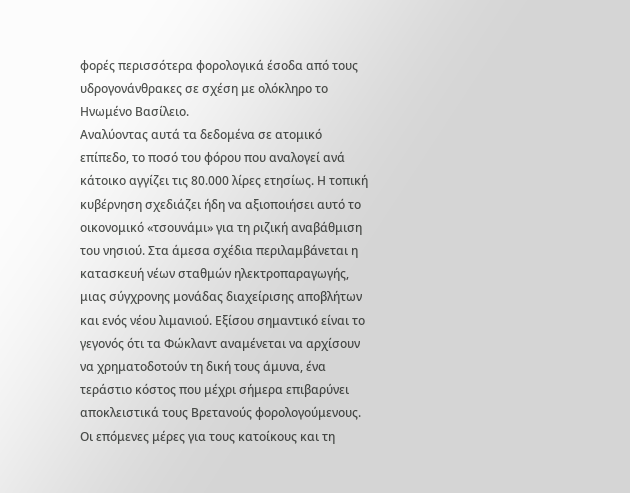φορές περισσότερα φορολογικά έσοδα από τους υδρογονάνθρακες σε σχέση με ολόκληρο το Ηνωμένο Βασίλειο.
Αναλύοντας αυτά τα δεδομένα σε ατομικό επίπεδο, το ποσό του φόρου που αναλογεί ανά κάτοικο αγγίζει τις 80.000 λίρες ετησίως. Η τοπική κυβέρνηση σχεδιάζει ήδη να αξιοποιήσει αυτό το οικονομικό «τσουνάμι» για τη ριζική αναβάθμιση του νησιού. Στα άμεσα σχέδια περιλαμβάνεται η κατασκευή νέων σταθμών ηλεκτροπαραγωγής, μιας σύγχρονης μονάδας διαχείρισης αποβλήτων και ενός νέου λιμανιού. Εξίσου σημαντικό είναι το γεγονός ότι τα Φώκλαντ αναμένεται να αρχίσουν να χρηματοδοτούν τη δική τους άμυνα, ένα τεράστιο κόστος που μέχρι σήμερα επιβαρύνει αποκλειστικά τους Βρετανούς φορολογούμενους.
Οι επόμενες μέρες για τους κατοίκους και τη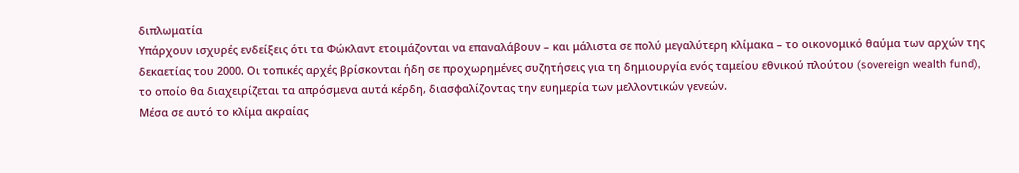διπλωματία
Υπάρχουν ισχυρές ενδείξεις ότι τα Φώκλαντ ετοιμάζονται να επαναλάβουν – και μάλιστα σε πολύ μεγαλύτερη κλίμακα – το οικονομικό θαύμα των αρχών της δεκαετίας του 2000. Οι τοπικές αρχές βρίσκονται ήδη σε προχωρημένες συζητήσεις για τη δημιουργία ενός ταμείου εθνικού πλούτου (sovereign wealth fund), το οποίο θα διαχειρίζεται τα απρόσμενα αυτά κέρδη, διασφαλίζοντας την ευημερία των μελλοντικών γενεών.
Μέσα σε αυτό το κλίμα ακραίας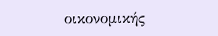οικονομικής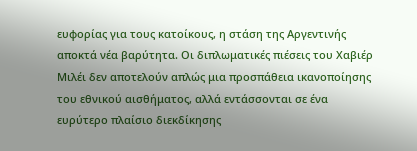ευφορίας για τους κατοίκους, η στάση της Αργεντινής αποκτά νέα βαρύτητα. Οι διπλωματικές πιέσεις του Χαβιέρ Μιλέι δεν αποτελούν απλώς μια προσπάθεια ικανοποίησης του εθνικού αισθήματος, αλλά εντάσσονται σε ένα ευρύτερο πλαίσιο διεκδίκησης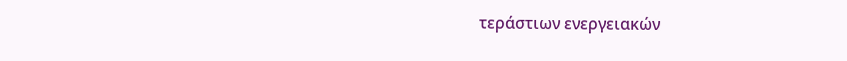τεράστιων ενεργειακών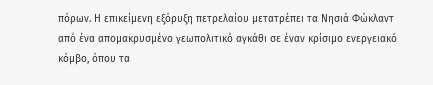πόρων. Η επικείμενη εξόρυξη πετρελαίου μετατρέπει τα Νησιά Φώκλαντ από ένα απομακρυσμένο γεωπολιτικό αγκάθι σε έναν κρίσιμο ενεργειακό κόμβο, όπου τα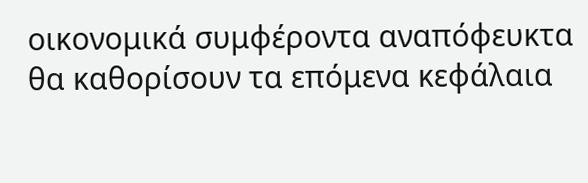οικονομικά συμφέροντα αναπόφευκτα θα καθορίσουν τα επόμενα κεφάλαια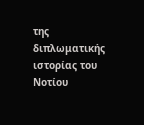της διπλωματικής ιστορίας του Νοτίου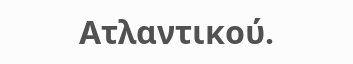Ατλαντικού.